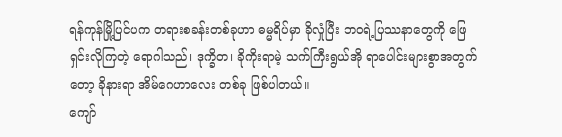ရန်ကုန်မြို့ပြင်ပက တရားစခန်းတစ်ခုဟာ ဓမ္မရိပ်မှာ ခိုလှုံပြီး ဘဝရဲ့ပြဿနာတွေကို ဖြေရှင်းလိုကြတဲ့ ရောဂါသည်၊ ဒုက္ခိတ၊ ခိုကိုးရာမဲ့ သက်ကြီးရွယ်အို ရာပေါင်းများစွာအတွက်တော့ ခိုနားရာ အိမ်ဂေဟာလေး တစ်ခု ဖြစ်ပါတယ်။
ကျော်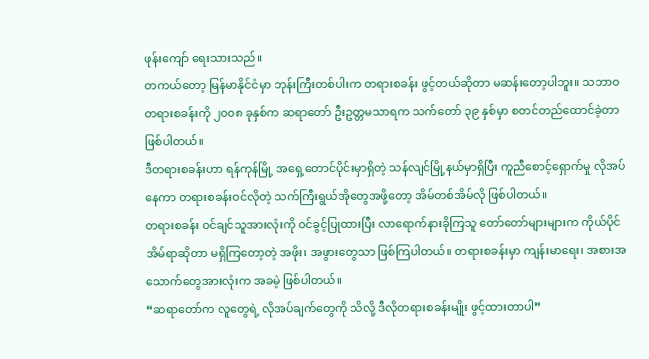ဖုန်းကျော် ရေးသားသည်။
တကယ်တော့ မြန်မာနိုင်ငံမှာ ဘုန်းကြီးတစ်ပါးက တရားစခန်း ဖွင့်တယ်ဆိုတာ မဆန်းတော့ပါဘူး။ သဘာဝ တရားစခန်းကို ၂၀၀၈ ခုနှစ်က ဆရာတော် ဦးဥတ္တမသာရက သက်တော် ၃၉ နှစ်မှာ စတင်တည်ထောင်ခဲ့တာ ဖြစ်ပါတယ်။
ဒီတရားစခန်းဟာ ရန်ကုန်မြို့ အရှေ့တောင်ပိုင်းမှာရှိတဲ့ သန်လျင်မြို့နယ်မှာရှိပြီး ကူညီစောင့်ရှောက်မှု လိုအပ်နေကာ တရားစခန်းဝင်လိုတဲ့ သက်ကြီးရွယ်အိုတွေအဖို့တော့ အိမ်တစ်အိမ်လို ဖြစ်ပါတယ်။
တရားစခန်း ဝင်ချင်သူအားလုံးကို ဝင်ခွင့်ပြုထားပြီး လာရောက်နားခိုကြသူ တော်တော်များများက ကိုယ်ပိုင်အိမ်ရာဆိုတာ မရှိကြတော့တဲ့ အဖိုး၊ အဖွားတွေသာ ဖြစ်ကြပါတယ်။ တရားစခန်းမှာ ကျန်းမာရေး၊ အစားအသောက်တွေအားလုံးက အခမဲ့ ဖြစ်ပါတယ်။
“ဆရာတော်က လူတွေရဲ့ လိုအပ်ချက်တွေကို သိလို့ ဒီလိုတရားစခန်းမျိုး ဖွင့်ထားတာပါ”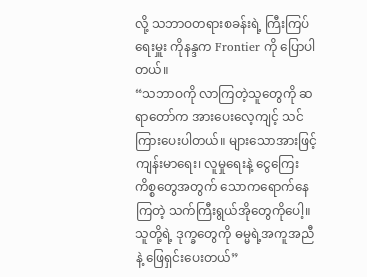လို့ သဘာဝတရားစခန်းရဲ့ ကြီးကြပ်ရေးမှူး ကိုနန္ဒက Frontier ကို ပြောပါတယ်။
“သဘာဝကို လာကြတဲ့သူတွေကို ဆရာတော်က အားပေးလေ့ကျင့် သင်ကြားပေးပါတယ်။ များသောအားဖြင့် ကျန်းမာရေး၊ လူမှုရေးနဲ့ ငွေကြေးကိစ္စတွေအတွက် သောကရောက်နေကြတဲ့ သက်ကြီးရွယ်အိုတွေကိုပေါ့။ သူတို့ရဲ့ ဒုက္ခတွေကို ဓမ္မရဲ့အကူအညီနဲ့ ဖြေရှင်းပေးတယ်”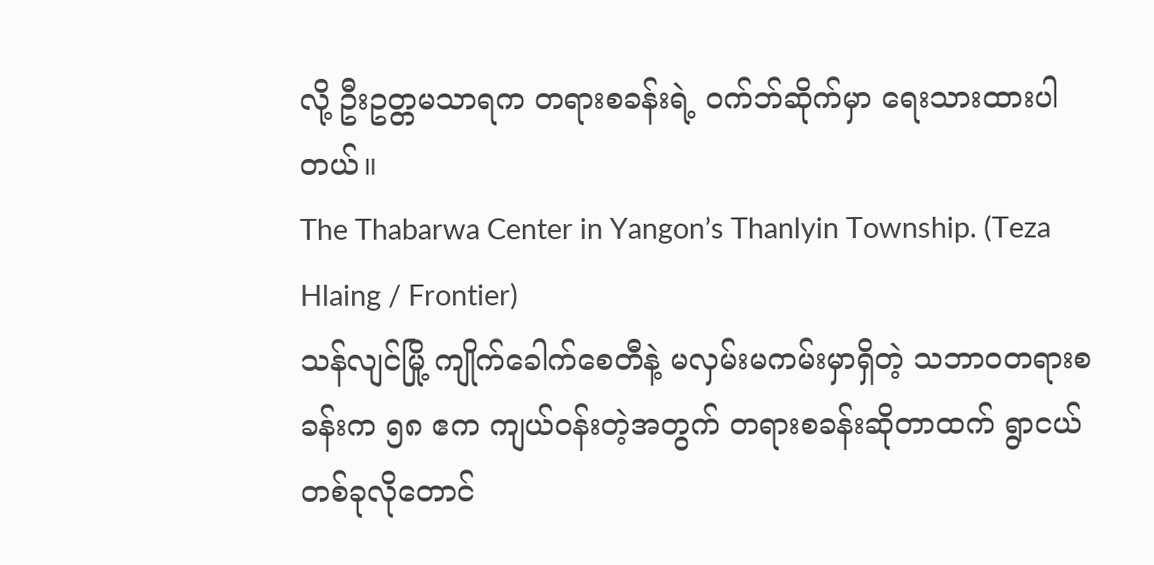လို့ ဦးဥတ္တမသာရက တရားစခန်းရဲ့ ဝက်ဘ်ဆိုက်မှာ ရေးသားထားပါတယ်။
The Thabarwa Center in Yangon’s Thanlyin Township. (Teza Hlaing / Frontier)
သန်လျင်မြို့ ကျိုက်ခေါက်စေတီနဲ့ မလှမ်းမကမ်းမှာရှိတဲ့ သဘာဝတရားစခန်းက ၅၈ ဧက ကျယ်ဝန်းတဲ့အတွက် တရားစခန်းဆိုတာထက် ရွာငယ်တစ်ခုလိုတောင်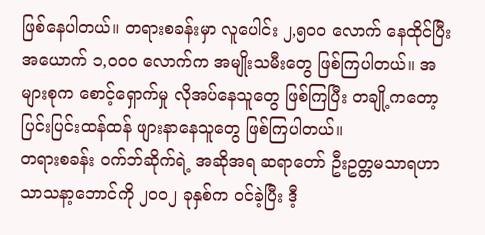ဖြစ်နေပါတယ်။ တရားစခန်းမှာ လူပေါင်း ၂,၅၀၀ လောက် နေထိုင်ပြီး အယောက် ၁,၀၀၀ လောက်က အမျိုးသမီးတွေ ဖြစ်ကြပါတယ်။ အများစုက စောင့်ရှောက်မှု လိုအပ်နေသူတွေ ဖြစ်ကြပြီး တချို့ကတော့ ပြင်းပြင်းထန်ထန် ဖျားနာနေသူတွေ ဖြစ်ကြပါတယ်။
တရားစခန်း ဝက်ဘ်ဆိုက်ရဲ့ အဆိုအရ ဆရာတော် ဦးဥတ္တမသာရဟာ သာသနာ့ဘောင်ကို ၂၀၀၂ ခုနှစ်က ဝင်ခဲ့ပြီး ဒီ့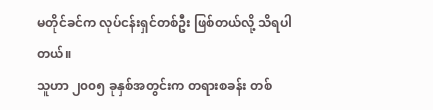မတိုင်ခင်က လုပ်ငန်းရှင်တစ်ဦး ဖြစ်တယ်လို့ သိရပါတယ်။
သူဟာ ၂၀၀၅ ခုနှစ်အတွင်းက တရားစခန်း တစ်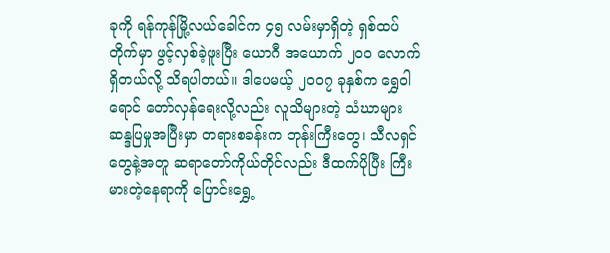ခုကို ရန်ကုန်မြို့လယ်ခေါင်က ၄၅ လမ်းမှာရှိတဲ့ ရှစ်ထပ်တိုက်မှာ ဖွင့်လှစ်ခဲ့ဖူးပြီး ယောဂီ အယောက် ၂၀၀ လောက် ရှိတယ်လို့ သိရပါတယ်။ ဒါပေမယ့် ၂၀၀၇ ခုနှစ်က ရွှေဝါရောင် တော်လှန်ရေးလို့လည်း လူသိများတဲ့ သံဃာများ ဆန္ဒပြမှုအပြီးမှာ တရားစခန်းက ဘုန်းကြီးတွေ၊ သီလရှင်တွေနဲ့အတူ ဆရာတော်ကိုယ်တိုင်လည်း ဒီထက်ပိုပြီး ကြီးမားတဲ့နေရာကို ပြောင်းရွှေ့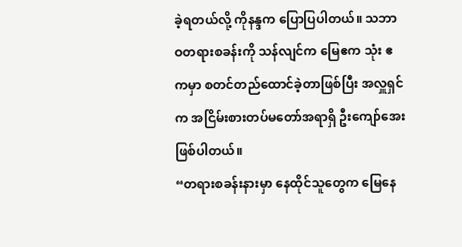ခဲ့ရတယ်လို့ ကိုနန္ဒက ပြောပြပါတယ်။ သဘာဝတရားစခန်းကို သန်လျင်က မြေဧက သုံး ဧကမှာ စတင်တည်ထောင်ခဲ့တာဖြစ်ပြီး အလှူရှင်က အငြိမ်းစားတပ်မတော်အရာရှိ ဦးကျော်အေး ဖြစ်ပါတယ်။
“တရားစခန်းနားမှာ နေထိုင်သူတွေက မြေနေ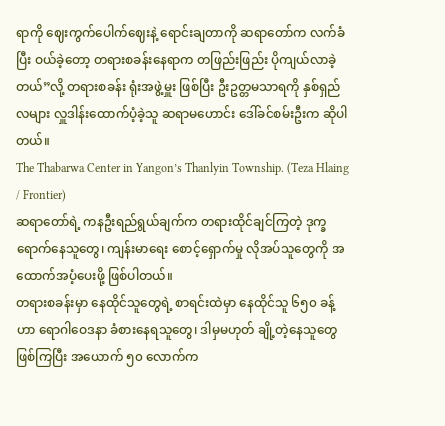ရာကို ဈေးကွက်ပေါက်ဈေးနဲ့ ရောင်းချတာကို ဆရာတော်က လက်ခံပြီး ဝယ်ခဲ့တော့ တရားစခန်းနေရာက တဖြည်းဖြည်း ပိုကျယ်လာခဲ့တယ်”လို့ တရားစခန်း ရုံးအဖွဲ့မှူး ဖြစ်ပြီး ဦးဥတ္တမသာရကို နှစ်ရှည်လများ လှူဒါန်းထောက်ပံ့ခဲ့သူ ဆရာမဟောင်း ဒေါ်ခင်စမ်းဦးက ဆိုပါတယ်။
The Thabarwa Center in Yangon’s Thanlyin Township. (Teza Hlaing / Frontier)
ဆရာတော်ရဲ့ ကနဦးရည်ရွယ်ချက်က တရားထိုင်ချင်ကြတဲ့ ဒုက္ခရောက်နေသူတွေ၊ ကျန်းမာရေး စောင့်ရှောက်မှု လိုအပ်သူတွေကို အထောက်အပံ့ပေးဖို့ ဖြစ်ပါတယ်။
တရားစခန်းမှာ နေထိုင်သူတွေရဲ့ စာရင်းထဲမှာ နေထိုင်သူ ၆၅၀ ခန့်ဟာ ရောဂါဝေဒနာ ခံစားနေရသူတွေ၊ ဒါမှမဟုတ် ချို့တဲ့နေသူတွေ ဖြစ်ကြပြီး အယောက် ၅၀ လောက်က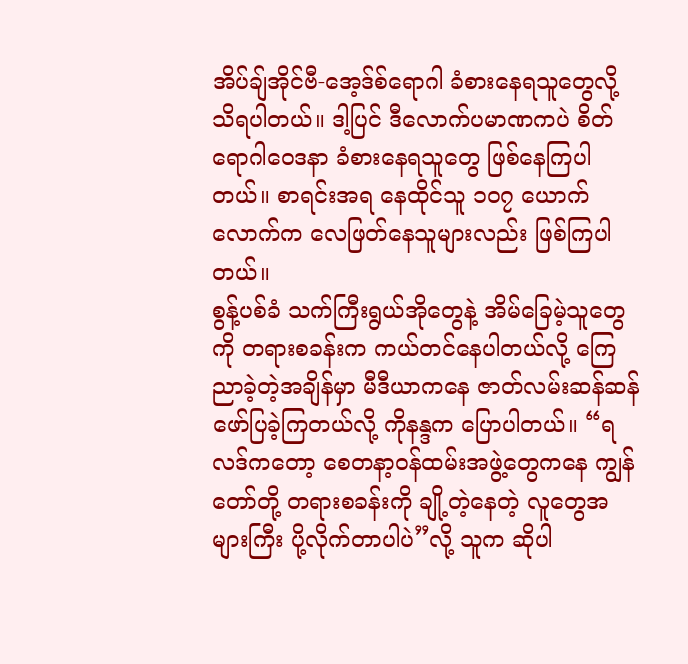အိပ်ချ်အိုင်ဗီ-အေ့ဒ်စ်ရောဂါ ခံစားနေရသူတွေလို့ သိရပါတယ်။ ဒါ့ပြင် ဒီလောက်ပမာဏကပဲ စိတ်ရောဂါဝေဒနာ ခံစားနေရသူတွေ ဖြစ်နေကြပါတယ်။ စာရင်းအရ နေထိုင်သူ ၁၀၇ ယောက်လောက်က လေဖြတ်နေသူများလည်း ဖြစ်ကြပါတယ်။
စွန့်ပစ်ခံ သက်ကြီးရွယ်အိုတွေနဲ့ အိမ်ခြေမဲ့သူတွေကို တရားစခန်းက ကယ်တင်နေပါတယ်လို့ ကြေညာခဲ့တဲ့အချိန်မှာ မီဒီယာကနေ ဇာတ်လမ်းဆန်ဆန် ဖော်ပြခဲ့ကြတယ်လို့ ကိုနန္ဒက ပြောပါတယ်။ “ရလဒ်ကတော့ စေတနာ့ဝန်ထမ်းအဖွဲ့တွေကနေ ကျွန်တော်တို့ တရားစခန်းကို ချို့တဲ့နေတဲ့ လူတွေအများကြီး ပို့လိုက်တာပါပဲ”လို့ သူက ဆိုပါ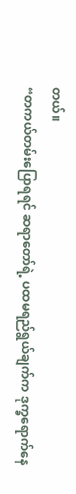တယ်။
“တကယ်တမ်းပြောရရင် ဆရာတော်ရဲ့ ပထမရည်ရွယ်ချက်က ဒုက္ခရောက်နေ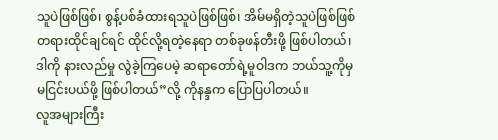သူပဲဖြစ်ဖြစ်၊ စွန့်ပစ်ခံထားရသူပဲဖြစ်ဖြစ်၊ အိမ်မရှိတဲ့သူပဲဖြစ်ဖြစ် တရားထိုင်ချင်ရင် ထိုင်လို့ရတဲ့နေရာ တစ်ခုဖန်တီးဖို့ ဖြစ်ပါတယ်၊ ဒါကို နားလည်မှု လွဲခဲ့ကြပေမဲ့ ဆရာတော်ရဲ့မူဝါဒက ဘယ်သူ့ကိုမှ မငြင်းပယ်ဖို့ ဖြစ်ပါတယ်”လို့ ကိုနန္ဒက ပြောပြပါတယ်။
လူအများကြီး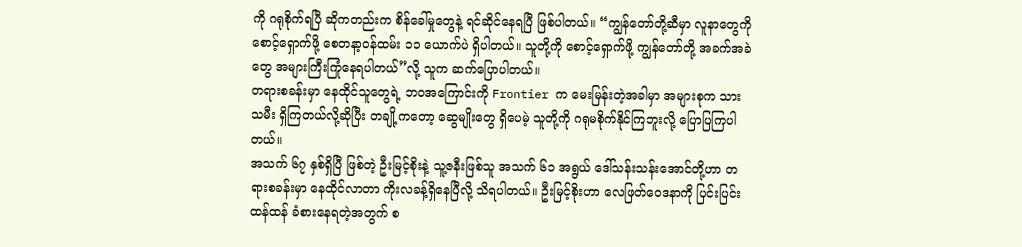ကို ဂရုစိုက်ရပြီ ဆိုကတည်းက စိန်ခေါ်မှုတွေနဲ့ ရင်ဆိုင်နေရပြီ ဖြစ်ပါတယ်။ “ကျွန်တော်တို့ဆီမှာ လူနာတွေကို စောင့်ရှောက်ဖို့ စေတနာ့ဝန်ထမ်း ၁၁ ယောက်ပဲ ရှိပါတယ်။ သူတို့ကို စောင့်ရှောက်ဖို့ ကျွန်တော်တို့ အခက်အခဲတွေ အများကြီးကြုံနေရပါတယ်”လို့ သူက ဆက်ပြောပါတယ်။
တရားစခန်းမှာ နေထိုင်သူတွေရဲ့ ဘဝအကြောင်းကို Frontier က မေးမြန်းတဲ့အခါမှာ အများစုက သားသမီး ရှိကြတယ်လို့ဆိုပြီး တချို့ကတော့ ဆွေမျိုးတွေ ရှိပေမဲ့ သူတို့ကို ဂရုမစိုက်နိုင်ကြဘူးလို့ ပြောပြကြပါတယ်။
အသက် ၆၇ နှစ်ရှိပြီ ဖြစ်တဲ့ ဦးမြင့်စိုးနဲ့ သူ့ဇနီးဖြစ်သူ အသက် ၆၁ အရွယ် ဒေါ်သန်းသန်းအောင်တို့ဟာ တရားစခန်းမှာ နေထိုင်လာတာ ကိုးလခန့်ရှိနေပြီလို့ သိရပါတယ်။ ဦးမြင့်စိုးဟာ လေဖြတ်ဝေဒနာကို ပြင်းပြင်းထန်ထန် ခံစားနေရတဲ့အတွက် စ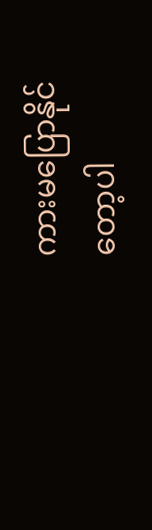ကားမပြောနိုင်တော့ပါ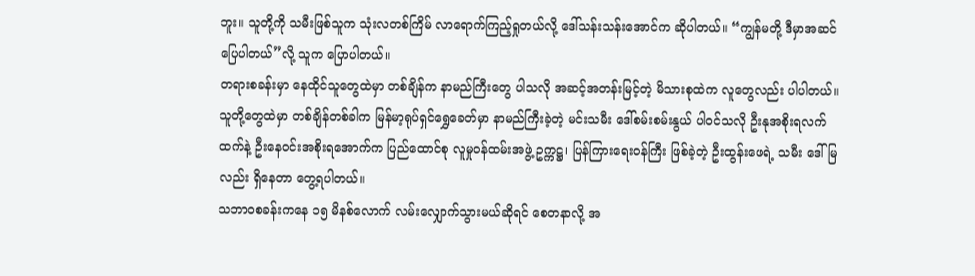ဘူး။ သူတို့ကို သမီးဖြစ်သူက သုံးလတစ်ကြိမ် လာရောက်ကြည့်ရှုတယ်လို့ ဒေါ်သန်းသန်းအောင်က ဆိုပါတယ်။ “ကျွန်မတို့ ဒီမှာအဆင်ပြေပါတယ်”လို့ သူက ပြောပါတယ်။
တရားစခန်းမှာ နေထိုင်သူတွေထဲမှာ တစ်ချိန်က နာမည်ကြီးတွေ ပါသလို အဆင့်အတန်းမြင့်တဲ့ မိသားစုထဲက လူတွေလည်း ပါပါတယ်။ သူတို့တွေထဲမှာ တစ်ချိန်တစ်ခါက မြန်မာ့ရုပ်ရှင်ရွှေခေတ်မှာ နာမည်ကြီးခဲ့တဲ့ မင်းသမီး ဒေါ်စမ်းစမ်းနွယ် ပါဝင်သလို ဦးနုအစိုးရလက်ထက်နဲ့ ဦးနေဝင်းအစိုးရအောက်က ပြည်ထောင်စု လူမှုဝန်ထမ်းအဖွဲ့ ဥက္ကဋ္ဌ၊ ပြန်ကြားရေးဝန်ကြီး ဖြစ်ခဲ့တဲ့ ဦးထွန်းဖေရဲ့ သမီး ဒေါ်မြလည်း ရှိနေတာ တွေ့ရပါတယ်။
သဘာဝစခန်းကနေ ၁၅ မိနစ်လောက် လမ်းလျှောက်သွားမယ်ဆိုရင် စေတနာလို့ အ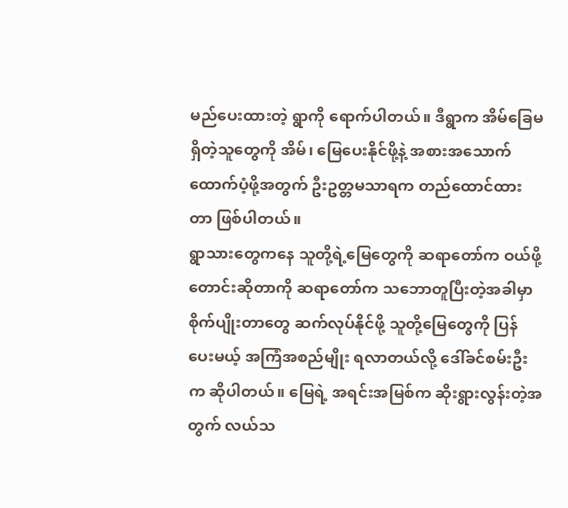မည်ပေးထားတဲ့ ရွာကို ရောက်ပါတယ်။ ဒီရွာက အိမ်ခြေမရှိတဲ့သူတွေကို အိမ်၊ မြေပေးနိုင်ဖို့နဲ့ အစားအသောက် ထောက်ပံ့ဖို့အတွက် ဦးဥတ္တမသာရက တည်ထောင်ထားတာ ဖြစ်ပါတယ်။
ရွာသားတွေကနေ သူတို့ရဲ့မြေတွေကို ဆရာတော်က ဝယ်ဖို့ တောင်းဆိုတာကို ဆရာတော်က သဘောတူပြီးတဲ့အခါမှာ စိုက်ပျိုးတာတွေ ဆက်လုပ်နိုင်ဖို့ သူတို့မြေတွေကို ပြန်ပေးမယ့် အကြံအစည်မျိုး ရလာတယ်လို့ ဒေါ်ခင်စမ်းဦးက ဆိုပါတယ်။ မြေရဲ့ အရင်းအမြစ်က ဆိုးရွားလွန်းတဲ့အတွက် လယ်သ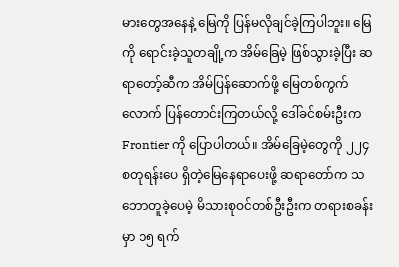မားတွေအနေနဲ့ မြေကို ပြန်မလိုချင်ခဲ့ကြပါဘူး။ မြေကို ရောင်းခဲ့သူတချို့က အိမ်ခြေမဲ့ ဖြစ်သွားခဲ့ပြီး ဆရာတော့်ဆီက အိမ်ပြန်ဆောက်ဖို့ မြေတစ်ကွက်လောက် ပြန်တောင်းကြတယ်လို့ ဒေါ်ခင်စမ်းဦးက Frontier ကို ပြောပါတယ်။ အိမ်ခြေမဲ့တွေကို ၂၂၄ စတုရန်းပေ ရှိတဲ့မြေနေရာပေးဖို့ ဆရာတော်က သဘောတူခဲ့ပေမဲ့ မိသားစုဝင်တစ်ဦးဦးက တရားစခန်းမှာ ၁၅ ရက်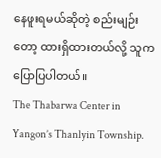နေဖူးရမယ်ဆိုတဲ့ စည်းမျဉ်းတော့ ထားရှိထားတယ်လို့ သူက ပြောပြပါတယ်။
The Thabarwa Center in Yangon’s Thanlyin Township.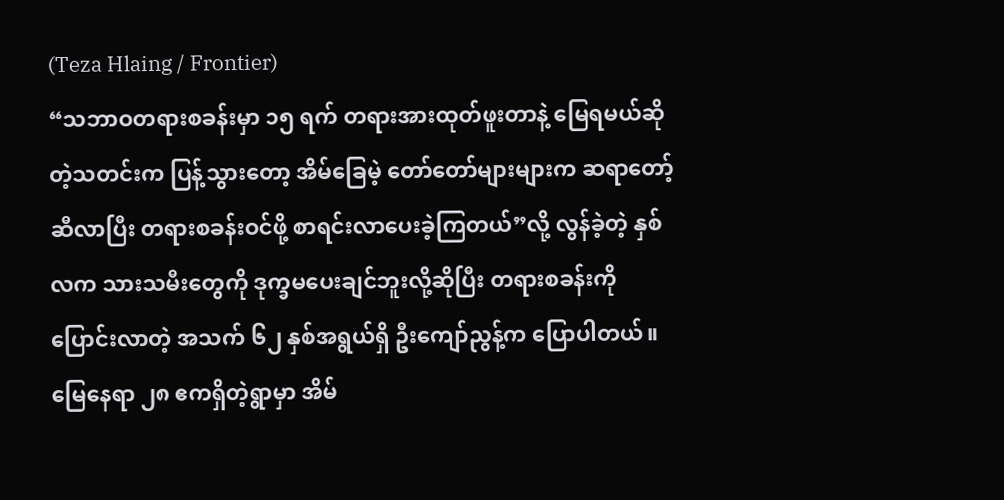(Teza Hlaing / Frontier)
“သဘာဝတရားစခန်းမှာ ၁၅ ရက် တရားအားထုတ်ဖူးတာနဲ့ မြေရမယ်ဆိုတဲ့သတင်းက ပြန့်သွားတော့ အိမ်ခြေမဲ့ တော်တော်များများက ဆရာတော့်ဆီလာပြီး တရားစခန်းဝင်ဖို့ စာရင်းလာပေးခဲ့ကြတယ်”လို့ လွန်ခဲ့တဲ့ နှစ်လက သားသမီးတွေကို ဒုက္ခမပေးချင်ဘူးလို့ဆိုပြီး တရားစခန်းကို ပြောင်းလာတဲ့ အသက် ၆၂ နှစ်အရွယ်ရှိ ဦးကျော်ညွန့်က ပြောပါတယ်။
မြေနေရာ ၂၈ ဧကရှိတဲ့ရွာမှာ အိမ်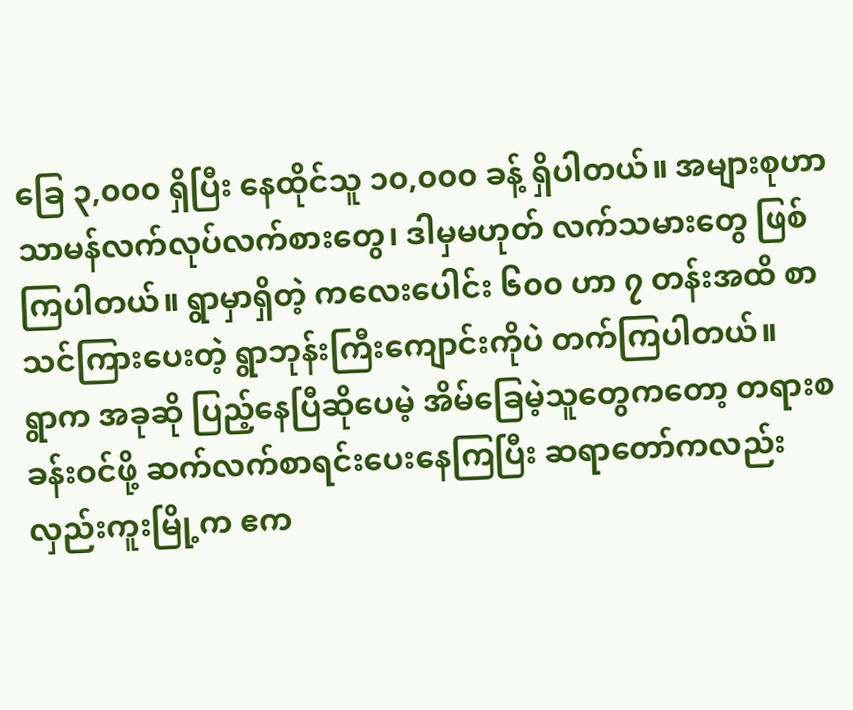ခြေ ၃,၀၀၀ ရှိပြီး နေထိုင်သူ ၁၀,၀၀၀ ခန့် ရှိပါတယ်။ အများစုဟာ သာမန်လက်လုပ်လက်စားတွေ၊ ဒါမှမဟုတ် လက်သမားတွေ ဖြစ်ကြပါတယ်။ ရွာမှာရှိတဲ့ ကလေးပေါင်း ၆၀၀ ဟာ ၇ တန်းအထိ စာသင်ကြားပေးတဲ့ ရွာဘုန်းကြီးကျောင်းကိုပဲ တက်ကြပါတယ်။
ရွာက အခုဆို ပြည့်နေပြီဆိုပေမဲ့ အိမ်ခြေမဲ့သူတွေကတော့ တရားစခန်းဝင်ဖို့ ဆက်လက်စာရင်းပေးနေကြပြီး ဆရာတော်ကလည်း လှည်းကူးမြို့က ဧက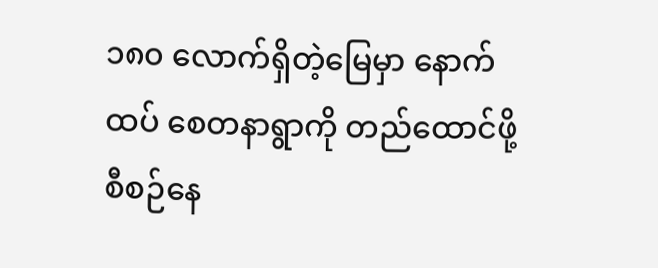၁၈၀ လောက်ရှိတဲ့မြေမှာ နောက်ထပ် စေတနာရွာကို တည်ထောင်ဖို့ စီစဉ်နေ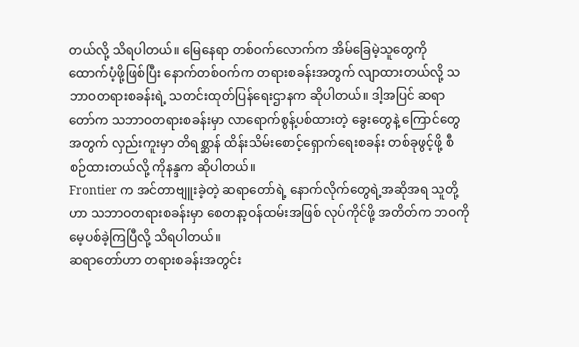တယ်လို့ သိရပါတယ်။ မြေနေရာ တစ်ဝက်လောက်က အိမ်ခြေမဲ့သူတွေကို ထောက်ပံ့ဖို့ဖြစ်ပြီး နောက်တစ်ဝက်က တရားစခန်းအတွက် လျာထားတယ်လို့ သဘာဝတရားစခန်းရဲ့ သတင်းထုတ်ပြန်ရေးဌာနက ဆိုပါတယ်။ ဒါ့အပြင် ဆရာတော်က သဘာဝတရားစခန်းမှာ လာရောက်စွန့်ပစ်ထားတဲ့ ခွေးတွေနဲ့ ကြောင်တွေအတွက် လှည်းကူးမှာ တိရစ္ဆာန် ထိန်းသိမ်းစောင့်ရှောက်ရေးစခန်း တစ်ခုဖွင့်ဖို့ စီစဉ်ထားတယ်လို့ ကိုနန္ဒက ဆိုပါတယ်။
Frontier က အင်တာဗျူးခဲ့တဲ့ ဆရာတော်ရဲ့ နောက်လိုက်တွေရဲ့အဆိုအရ သူတို့ဟာ သဘာဝတရားစခန်းမှာ စေတနာ့ဝန်ထမ်းအဖြစ် လုပ်ကိုင်ဖို့ အတိတ်က ဘဝကို မေ့ပစ်ခဲ့ကြပြီလို့ သိရပါတယ်။
ဆရာတော်ဟာ တရားစခန်းအတွင်း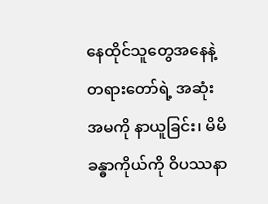နေထိုင်သူတွေအနေနဲ့ တရားတော်ရဲ့ အဆုံးအမကို နာယူခြင်း၊ မိမိခန္ဓာကိုယ်ကို ဝိပဿနာ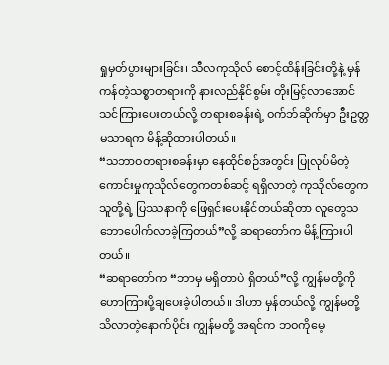ရှုမှတ်ပွားများခြင်း၊ သီလကုသိုလ် စောင့်ထိန်းခြင်းတို့နဲ့ မှန်ကန်တဲ့သစ္စာတရားကို နားလည်နိုင်စွမ်း တိုးမြင့်လာအောင် သင်ကြားပေးတယ်လို့ တရားစခန်းရဲ့ ဝက်ဘ်ဆိုက်မှာ ဦးဥတ္တမသာရက မိန့်ဆိုထားပါတယ်။
“သဘာဝတရားစခန်းမှာ နေထိုင်စဉ်အတွင်း ပြုလုပ်မိတဲ့ ကောင်းမှုကုသိုလ်တွေကတစ်ဆင့် ရရှိလာတဲ့ ကုသိုလ်တွေက သူတို့ရဲ့ ပြဿနာကို ဖြေရှင်းပေးနိုင်တယ်ဆိုတာ လူတွေသဘောပေါက်လာခဲ့ကြတယ်”လို့ ဆရာတော်က မိန့်ကြားပါတယ်။
“ဆရာတော်က “ဘာမှ မရှိတာပဲ ရှိတယ်”လို့ ကျွန်မတို့ကို ဟောကြားပို့ချပေးခဲ့ပါတယ်။ ဒါဟာ မှန်တယ်လို့ ကျွန်မတို့ သိလာတဲ့နောက်ပိုင်း ကျွန်မတို့ အရင်က ဘဝကိုမေ့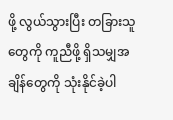ဖို့ လွယ်သွားပြီး တခြားသူတွေကို ကူညီဖို့ ရှိသမျှအချိန်တွေကို သုံးနိုင်ခဲ့ပါ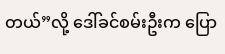တယ်”လို့ ဒေါ်ခင်စမ်းဦးက ပြော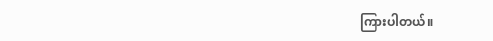ကြားပါတယ်။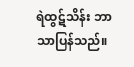ရဲထွဋ်သိန်း ဘာသာပြန်သည်။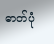ဓာတ်ပုံ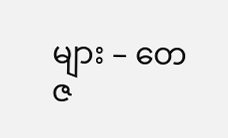များ – တေဇ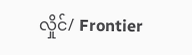လှိုင်/ Frontier